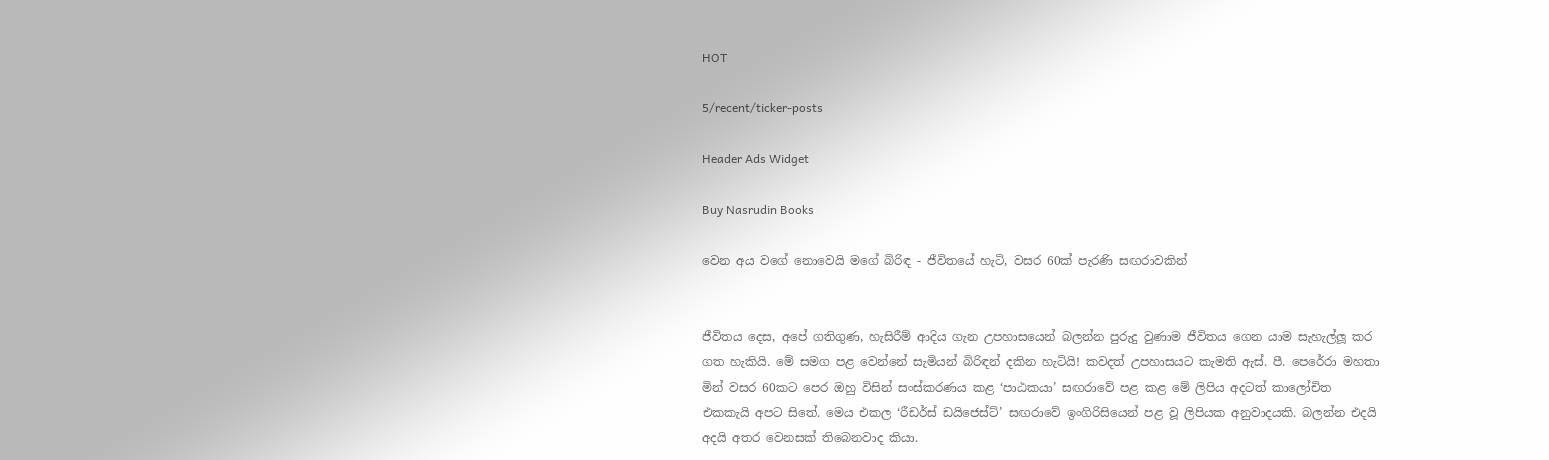HOT

5/recent/ticker-posts

Header Ads Widget

Buy Nasrudin Books

වෙන අය වගේ නොවෙයි මගේ බිරිඳ - ජීවිතයේ හැටි, වසර 60ක් පැරණි සඟරාවකින්


ජීවිතය දෙස, අපේ ගතිගුණ, හැසිරීම් ආදිය ගැන උපහාසයෙන් බලන්න පුරුදු වුණාම ජීවිතය ගෙන යාම සැහැල්ලූ කර ගත හැකියි. මේ සමග පළ වෙන්නේ සැමියන් බිරිඳන් දකින හැටියි! කවදත් උපහාසයට කැමති ඇස්. පී. පෙරේරා මහතා මින් වසර 60කට පෙර ඔහු විසින් සංස්කරණය කළ ‘පාඨකයා’ සඟරාවේ පළ කළ මේ ලිපිය අදටත් කාලෝචිත එකකැයි අපට සිතේ. මෙය එකල ‘රීඩර්ස් ඩයිජෙස්ට්’ සඟරාවේ ඉංගිරිසියෙන් පළ වූ ලිපියක අනුවාදයකි. බලන්න එදයි අදයි අතර වෙනසක් තිබෙනවාද කියා.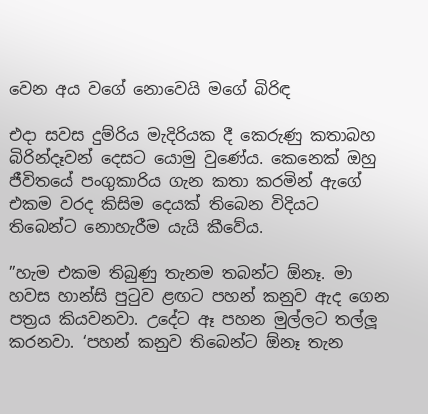වෙන අය වගේ නොවෙයි මගේ බිරිඳ

එදා සවස දුම්රිය මැදිරියක දී කෙරුණු කතාබහ බිරින්දෑවන් දෙසට යොමු වුණේය. කෙනෙක් ඔහු ජීවිතයේ පංගුකාරිය ගැන කතා කරමින් ඇගේ එකම වරද කිසිම දෙයක් තිබෙන විදියට තිබෙන්ට නොහැරීම යැයි කීවේය.

”හැම එකම තිබුණු තැනම තබන්ට ඕනෑ. මා හවස හාන්සි පුටුව ළඟට පහන් කනුව ඇද ගෙන පත්‍රය කියවනවා. උදේට ඈ පහන මුල්ලට තල්ලූ කරනවා. ‘පහන් කනුව තිබෙන්ට ඕනෑ තැන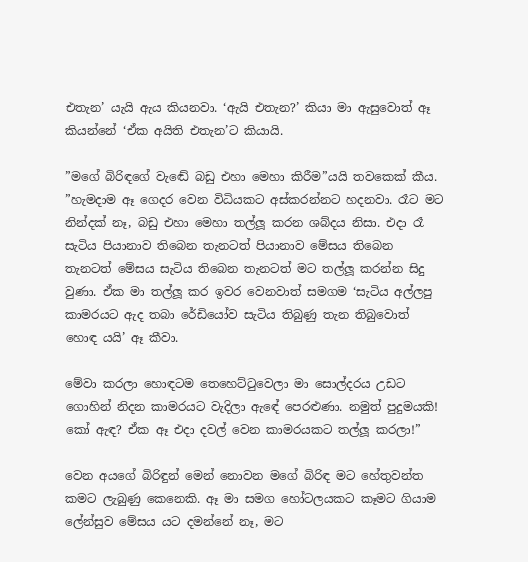එතැන’ යැයි ඇය කියනවා. ‘ඇයි එතැන?’ කියා මා ඇසුවොත් ඈ කියන්නේ ‘ඒක අයිති එතැන’ට කියායි.

”මගේ බිරිඳගේ වැඬේ බඩු එහා මෙහා කිරීම”යයි තවකෙක් කීය. ”හැමදාම ඈ ගෙදර වෙන විධියකට අස්කරන්නට හදනවා. රෑට මට නින්දක් නෑ, බඩු එහා මෙහා තල්ලූ කරන ශබ්දය නිසා. එදා රෑ සැටිය පියානාව තිබෙන තැනටත් පියානාව මේසය තිබෙන තැනටත් මේසය සැටිය තිබෙන තැනටත් මට තල්ලූ කරන්න සිදු වුණා. ඒක මා තල්ලූ කර ඉවර වෙනවාත් සමගම ‘සැටිය අල්ලපු කාමරයට ඇද තබා රේඩියෝව සැටිය තිබුණු තැන තිබුවොත් හොඳ යයි’ ඈ කීවා.

මේවා කරලා හොඳටම තෙහෙට්ටුවෙලා මා සොල්දරය උඩට ගොහින් නිදන කාමරයට වැදිලා ඇඳේ පෙරළුණා. නමුත් පුදුමයකි! කෝ ඇඳ? ඒක ඈ එදා දවල් වෙන කාමරයකට තල්ලූ කරලා!”

වෙන අයගේ බිරිඳුන් මෙන් නොවන මගේ බිරිඳ මට හේතුවන්ත කමට ලැබුණු කෙනෙකි. ඈ මා සමග හෝටලයකට කෑමට ගියාම ලේන්සුව මේසය යට දමන්නේ නෑ, මට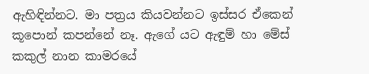ඇහිඳින්නට. මා පත්‍රය කියවන්නට ඉස්සර ඒකෙන් කූපොන් කපන්නේ නෑ. ඇගේ යට ඇඳුම් හා මේස් කකුල් නාන කාමරයේ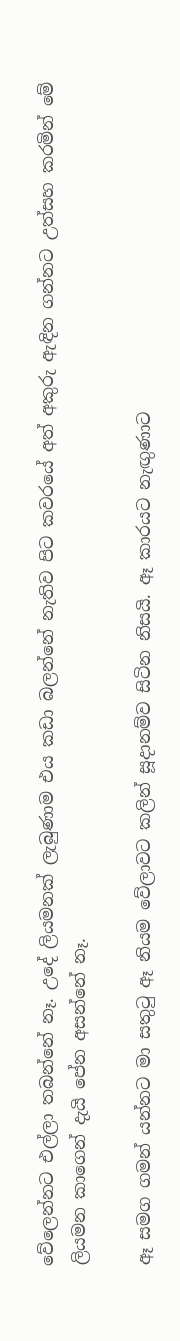වේලෙන්නට එල්ලා තබන්නේ නෑ. උදේ ලියමනක් ලැබුණාම එය කඩා බලන්නේ නැතිව පිට කවරයේ අත් අකුරු ඇඳින ගන්නට උත්සහ කරමින් මේ ලියමන කාගෙන් දැයි පේන අසන්නේ නෑ.

ඈ සමග ගමන් යන්නට මා සතුටු ඈ නියම වේලාවට කලින් සූදානම්ව සිටින නිසයි. ඈ කාරයට නැඟුණාට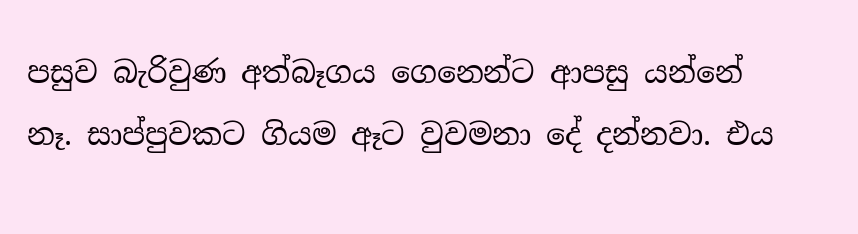පසුව බැරිවුණ අත්බෑගය ගෙනෙන්ට ආපසු යන්නේ නෑ. සාප්පුවකට ගියම ඈට වුවමනා දේ දන්නවා. එය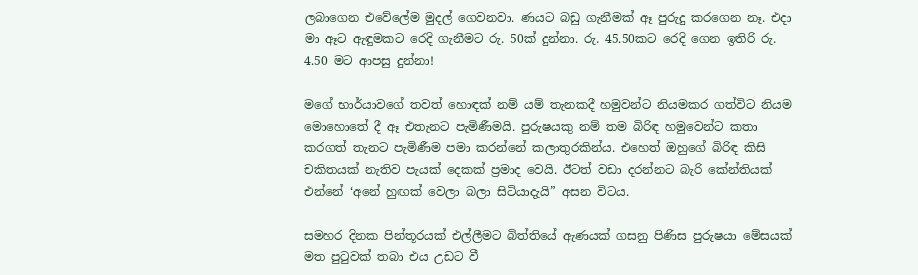ලබාගෙන එවේලේම මුදල් ගෙවනවා. ණයට බඩු ගැනීමක් ඈ පුරුදු කරගෙන නෑ. එදා මා ඈට ඇඳුමකට රෙදි ගැනීමට රු. 50ක් දුන්නා. රු. 45.50කට රෙදි ගෙන ඉතිරි රු. 4.50 මට ආපසු දුන්නා!

මගේ භාර්යාවගේ තවත් හොඳක් නම් යම් තැනකදී හමුවන්ට නියමකර ගත්විට නියම මොහොතේ දී ඈ එතැනට පැමිණීමයි. පුරුෂයකු නම් තම බිරිඳ හමුවෙන්ට කතා කරගත් තැනට පැමිණීම පමා කරන්නේ කලාතුරකින්ය. එහෙත් ඔහුගේ බිරිඳ කිසි චකිතයක් නැතිව පැයක් දෙකක් ප්‍රමාද වෙයි. ඊටත් වඩා දරන්නට බැරි කේන්තියක් එන්නේ ‘අනේ හුඟක් වෙලා බලා සිටියාදැයි” අසන විටය.

සමහර දිනක පින්තූරයක් එල්ලීමට බිත්තියේ ඇණයක් ගසනු පිණිස පුරුෂයා මේසයක් මත පුටුවක් තබා එය උඩට වී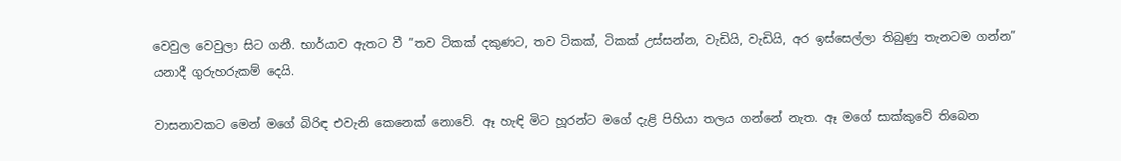වෙවුල වෙවුලා සිට ගනී. භාර්යාව ඇතට වී ”තව ටිකක් දකුණට, තව ටිකක්, ටිකක් උස්සන්න, වැඩියි, වැඩියි, අර ඉස්සෙල්ලා තිබුණු තැනටම ගන්න” යනාදී ගුරුහරුකම් දෙයි.

වාසනාවකට මෙන් මගේ බිරිඳ එවැනි කෙනෙක් නොවේ. ඈ හැඳි මිට හූරන්ට මගේ දැළි පිහියා තලය ගන්නේ නැත. ඈ මගේ සාක්කුවේ තිබෙන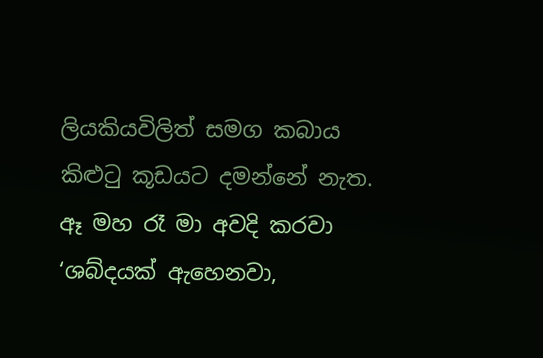ලියකියවිලිත් සමග කබාය කිළුටු කූඩයට දමන්නේ නැත. ඈ මහ රෑ මා අවදි කරවා ‘ශබ්දයක් ඇහෙනවා,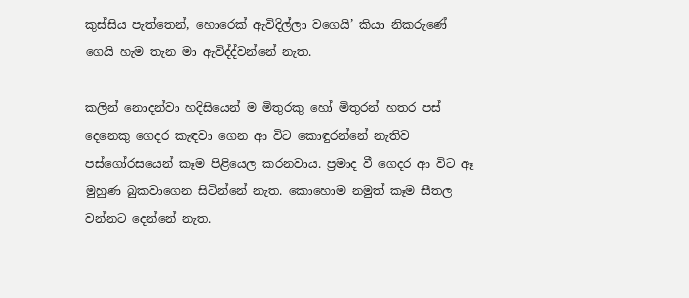කුස්සිය පැත්තෙන්, හොරෙක් ඇවිදිල්ලා වගෙයි’ කියා නිකරුණේ ගෙයි හැම තැන මා ඇවිද්ද්වන්නේ නැත.

කලින් නොදන්වා හදිසියෙන් ම මිතුරකු හෝ මිතුරන් හතර පස් දෙනෙකු ගෙදර කැඳවා ගෙන ආ විට කොඳුරන්නේ නැතිව පස්ගෝරසයෙන් කෑම පිළියෙල කරනවාය. ප්‍රමාද වී ගෙදර ආ විට ඈ මුහුණ බුකවාගෙන සිටින්නේ නැත. කොහොම නමුත් කෑම සීතල වන්නට දෙන්නේ නැත.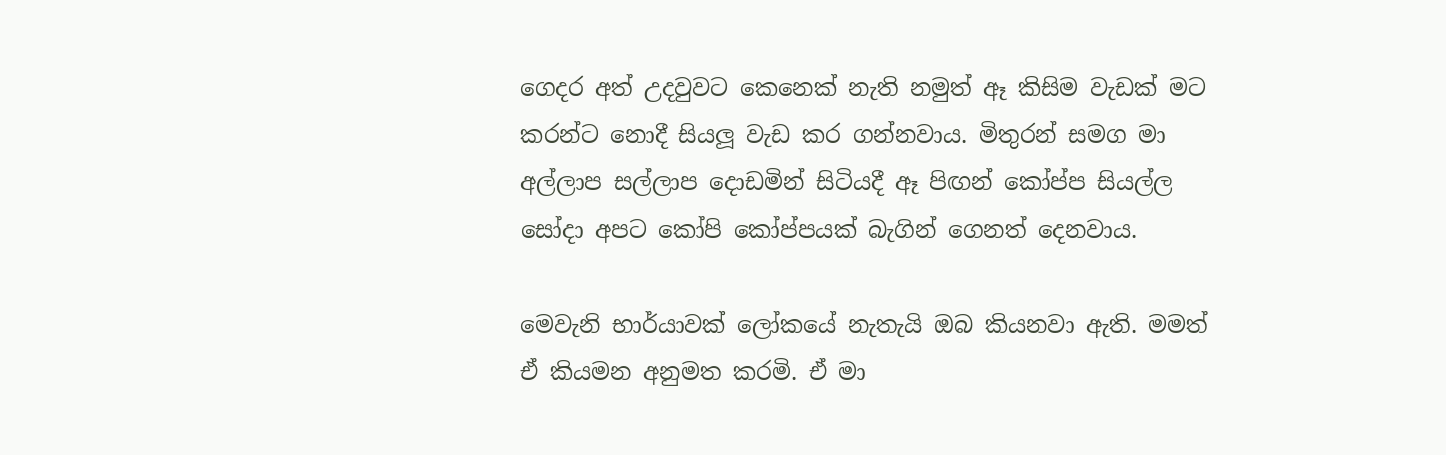ගෙදර අත් උදවුවට කෙනෙක් නැති නමුත් ඈ කිසිම වැඩක් මට කරන්ට නොදී සියලූ වැඩ කර ගන්නවාය. මිතුරන් සමග මා අල්ලාප සල්ලාප දොඩමින් සිටියදී ඈ පිඟන් කෝප්ප සියල්ල සෝදා අපට කෝපි කෝප්පයක් බැගින් ගෙනත් දෙනවාය.

මෙවැනි භාර්යාවක් ලෝකයේ නැතැයි ඔබ කියනවා ඇති. මමත් ඒ කියමන අනුමත කරමි. ඒ මා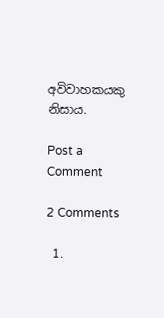අවිවාහකයකු නිසාය.

Post a Comment

2 Comments

  1.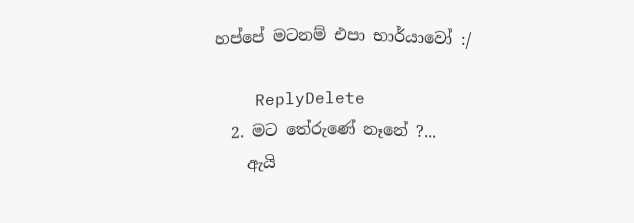හප්පේ මටනම් එපා භාර්යාවෝ :/

    ReplyDelete
  2. මට තේරුණේ නෑනේ ?...
    ඇයි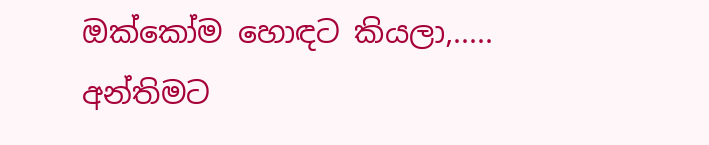ඔක්කෝම හොඳට කියලා,..... අන්තිමට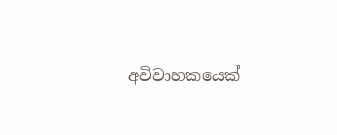අවිවාහකයෙක්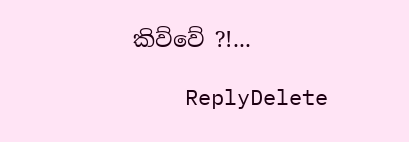කිව්වේ ?!...

    ReplyDelete